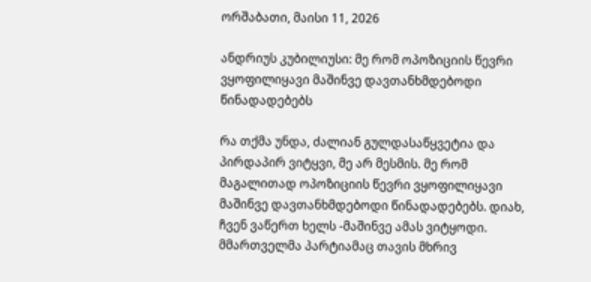ორშაბათი, მაისი 11, 2026

ანდრიუს კუბილიუსი: მე რომ ოპოზიციის წევრი ვყოფილიყავი მაშინვე დავთანხმდებოდი წინადადებებს

რა თქმა უნდა, ძალიან გულდასაწყვეტია და პირდაპირ ვიტყვი, მე არ მესმის. მე რომ მაგალითად ოპოზიციის წევრი ვყოფილიყავი მაშინვე დავთანხმდებოდი წინადადებებს. დიახ, ჩვენ ვაწერთ ხელს -მაშინვე ამას ვიტყოდი. მმართველმა პარტიამაც თავის მხრივ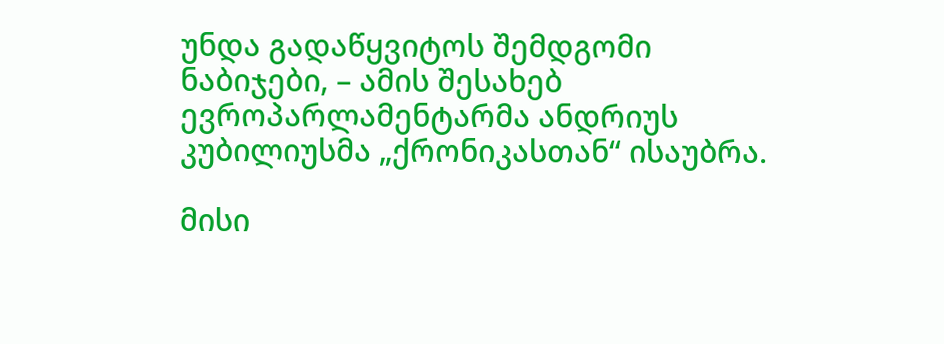უნდა გადაწყვიტოს შემდგომი ნაბიჯები, – ამის შესახებ ევროპარლამენტარმა ანდრიუს კუბილიუსმა „ქრონიკასთან“ ისაუბრა.

მისი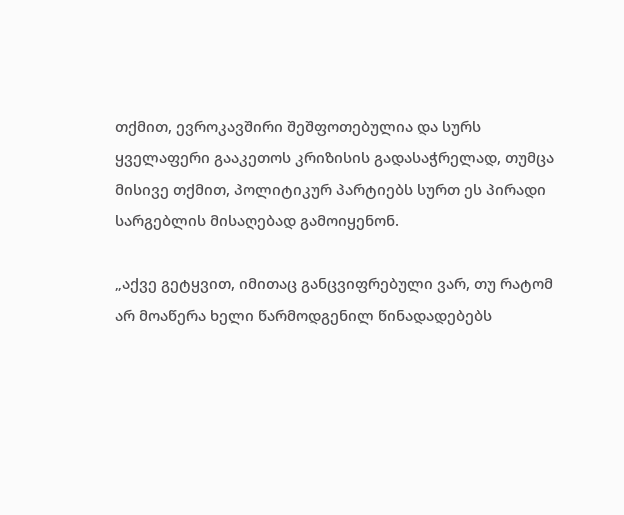თქმით, ევროკავშირი შეშფოთებულია და სურს ყველაფერი გააკეთოს კრიზისის გადასაჭრელად, თუმცა მისივე თქმით, პოლიტიკურ პარტიებს სურთ ეს პირადი სარგებლის მისაღებად გამოიყენონ.

„აქვე გეტყვით, იმითაც განცვიფრებული ვარ, თუ რატომ არ მოაწერა ხელი წარმოდგენილ წინადადებებს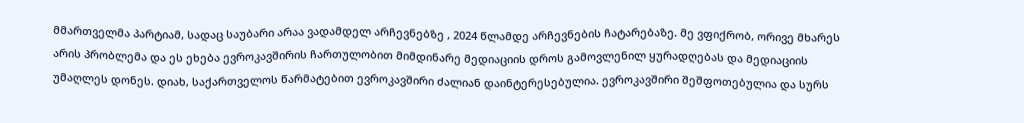მმართველმა პარტიამ, სადაც საუბარი არაა ვადამდელ არჩევნებზე , 2024 წლამდე არჩევნების ჩატარებაზე. მე ვფიქრობ, ორივე მხარეს არის პრობლემა და ეს ეხება ევროკავშირის ჩართულობით მიმდინარე მედიაციის დროს გამოვლენილ ყურადღებას და მედიაციის უმაღლეს დონეს. დიახ, საქართველოს წარმატებით ევროკავშირი ძალიან დაინტერესებულია. ევროკავშირი შეშფოთებულია და სურს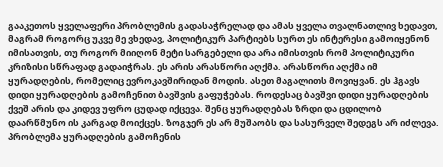გააკეთოს ყველაფერი პრობლემის გადასაჭრელად და ამას ყველა თვალნათლივ ხედავთ, მაგრამ როგორც უკვე მე ვხედავ, პოლიტიკურ პარტიებს სურთ ეს ინტერესი გამოიყენონ იმისათვის, თუ როგორ მიიღონ მეტი სარგებელი და არა იმისთვის რომ პოლიტიკური კრიზისი სწრაფად გადაიჭრას. ეს არის არასწორი აღქმა. არასწორი აღქმა იმ ყურადღების, რომელიც ევროკავშირიდან მოდის. ასეთ მაგალითს მოვიყვან. ეს ჰგავს დიდი ყურადღების გამოჩენით ბავშვის გაფუჭებას. როდესაც ბავშვი დიდი ყურადღების ქვეშ არის და კიდევ უფრო ცუდად იქცევა. შენც ყურადღებას ზრდი და ცდილობ დაარწმუნო ის კარგად მოიქცეს. ზოგჯერ ეს არ მუშაობს და სასურველ შედეგს არ იძლევა. პრობლემა ყურადღების გამოჩენის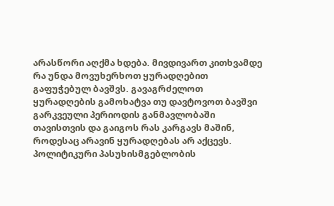არასწორი აღქმა ხდება. მივდივართ კითხვამდე რა უნდა მოვუხერხოთ ყურადღებით გაფუჭებულ ბავშვს. გავაგრძელოთ ყურადღების გამოხატვა თუ დავტოვოთ ბავშვი გარკვეული პერიოდის განმავლობაში თავისთვის და გაიგოს რას კარგავს მაშინ, როდესაც არავინ ყურადღებას არ აქცევს. პოლიტიკური პასუხისმგებლობის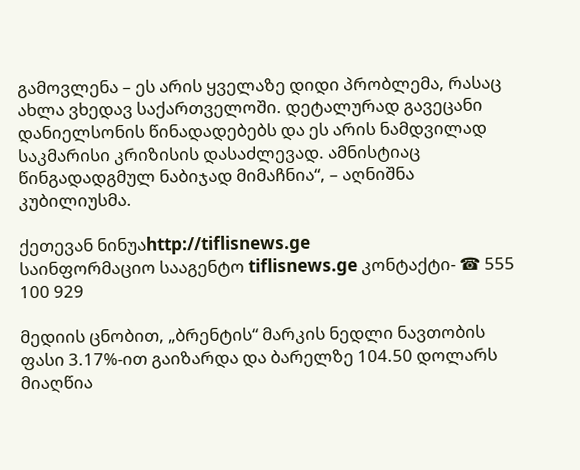გამოვლენა – ეს არის ყველაზე დიდი პრობლემა, რასაც ახლა ვხედავ საქართველოში. დეტალურად გავეცანი დანიელსონის წინადადებებს და ეს არის ნამდვილად საკმარისი კრიზისის დასაძლევად. ამნისტიაც წინგადადგმულ ნაბიჯად მიმაჩნია“, – აღნიშნა კუბილიუსმა.

ქეთევან ნინუაhttp://tiflisnews.ge
საინფორმაციო სააგენტო tiflisnews.ge კონტაქტი- ☎ 555 100 929

მედიის ცნობით, „ბრენტის“ მარკის ნედლი ნავთობის ფასი 3.17%-ით გაიზარდა და ბარელზე 104.50 დოლარს მიაღწია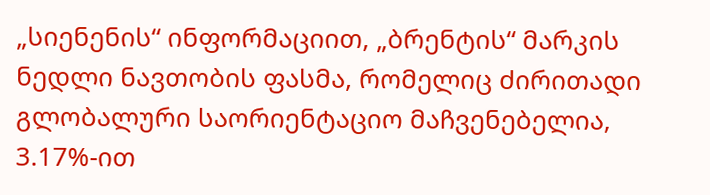„სიენენის“ ინფორმაციით, „ბრენტის“ მარკის ნედლი ნავთობის ფასმა, რომელიც ძირითადი გლობალური საორიენტაციო მაჩვენებელია, 3.17%-ით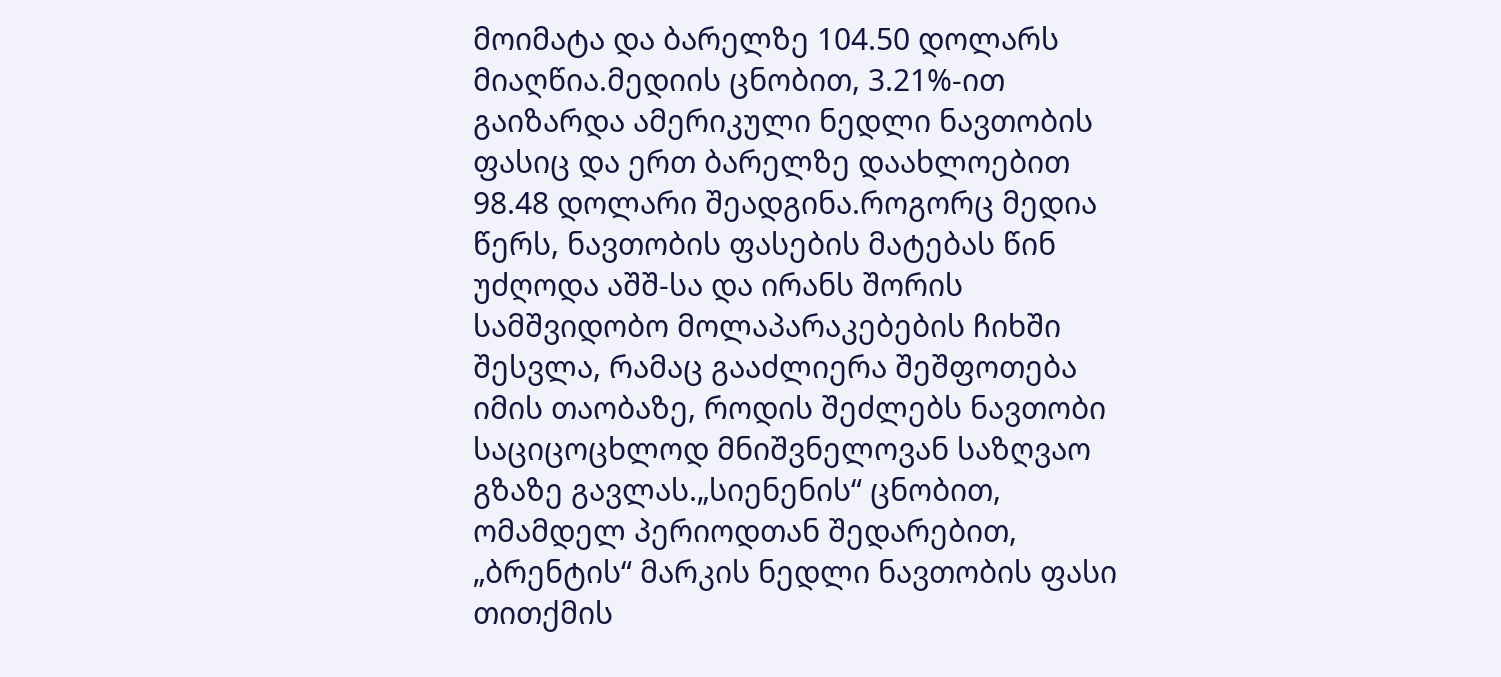მოიმატა და ბარელზე 104.50 დოლარს მიაღწია.მედიის ცნობით, 3.21%-ით გაიზარდა ამერიკული ნედლი ნავთობის ფასიც და ერთ ბარელზე დაახლოებით 98.48 დოლარი შეადგინა.როგორც მედია წერს, ნავთობის ფასების მატებას წინ უძღოდა აშშ-სა და ირანს შორის სამშვიდობო მოლაპარაკებების ჩიხში შესვლა, რამაც გააძლიერა შეშფოთება იმის თაობაზე, როდის შეძლებს ნავთობი საციცოცხლოდ მნიშვნელოვან საზღვაო გზაზე გავლას.„სიენენის“ ცნობით, ომამდელ პერიოდთან შედარებით, „ბრენტის“ მარკის ნედლი ნავთობის ფასი თითქმის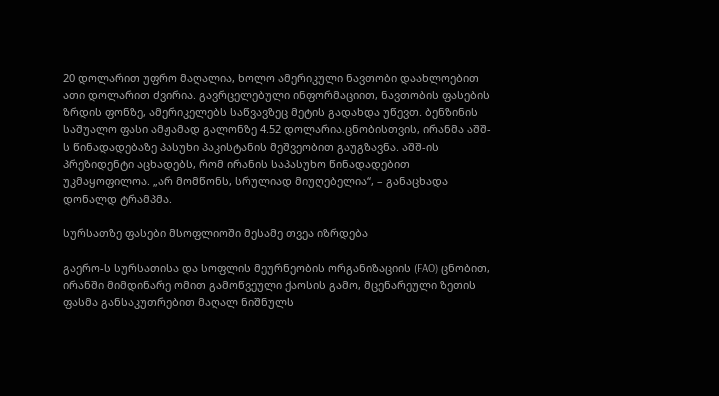20 დოლარით უფრო მაღალია, ხოლო ამერიკული ნავთობი დაახლოებით ათი დოლარით ძვირია. გავრცელებული ინფორმაციით, ნავთობის ფასების ზრდის ფონზე, ამერიკელებს საწვავზეც მეტის გადახდა უწევთ. ბენზინის საშუალო ფასი ამჟამად გალონზე 4.52 დოლარია.ცნობისთვის, ირანმა აშშ-ს წინადადებაზე პასუხი პაკისტანის მეშვეობით გაუგზავნა. აშშ-ის პრეზიდენტი აცხადებს, რომ ირანის საპასუხო წინადადებით უკმაყოფილოა. „არ მომწონს, სრულიად მიუღებელია“, – განაცხადა დონალდ ტრამპმა.

სურსათზე ფასები მსოფლიოში მესამე თვეა იზრდება

გაერო-ს სურსათისა და სოფლის მეურნეობის ორგანიზაციის (FAO) ცნობით, ირანში მიმდინარე ომით გამოწვეული ქაოსის გამო, მცენარეული ზეთის ფასმა განსაკუთრებით მაღალ ნიშნულს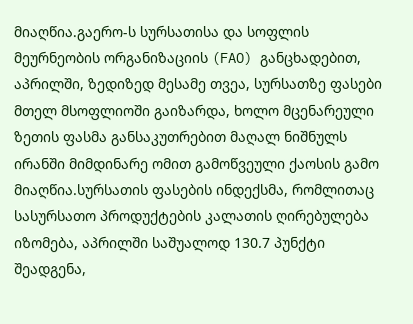მიაღწია.გაერო-ს სურსათისა და სოფლის მეურნეობის ორგანიზაციის (FAO) განცხადებით, აპრილში, ზედიზედ მესამე თვეა, სურსათზე ფასები მთელ მსოფლიოში გაიზარდა, ხოლო მცენარეული ზეთის ფასმა განსაკუთრებით მაღალ ნიშნულს ირანში მიმდინარე ომით გამოწვეული ქაოსის გამო მიაღწია.სურსათის ფასების ინდექსმა, რომლითაც სასურსათო პროდუქტების კალათის ღირებულება იზომება, აპრილში საშუალოდ 130.7 პუნქტი შეადგენა,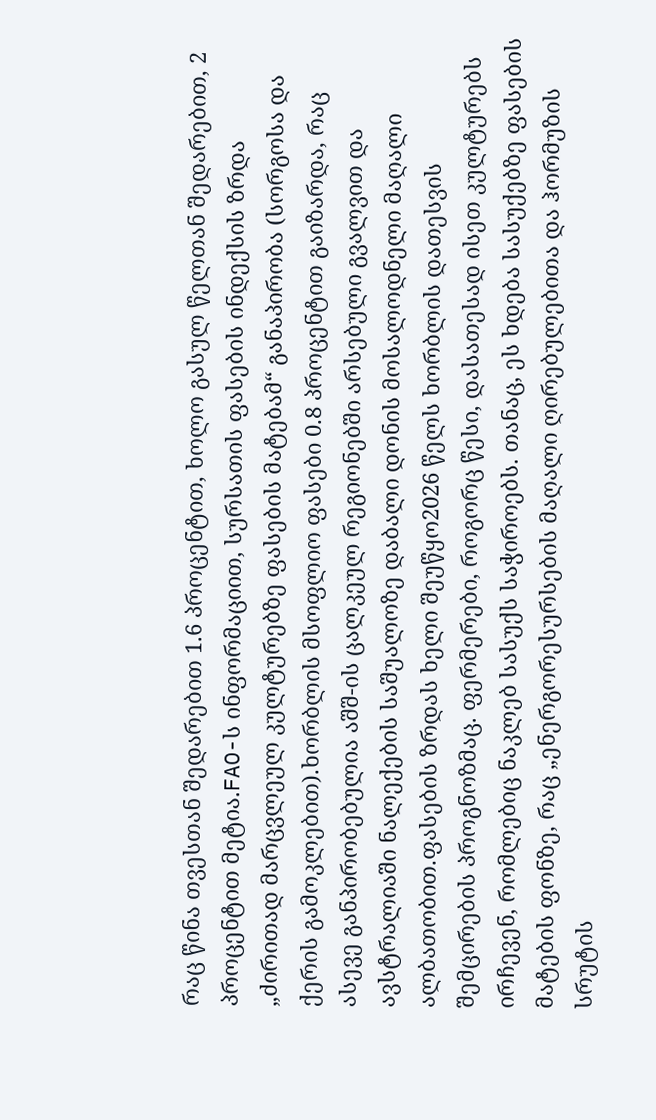რაც წინა თვესთან შედარებით 1.6 პროცენტით, ხოლო გასულ წელთან შედარებით, 2 პროცენტით მეტია.FAO-ს ინფორმაციით, სურსათის ფასების ინდექსის ზრდა „ძირითად მარცვლეულ კულტურებზე ფასების მატებამ“ განაპირობა (სორგოსა და ქერის გამოკლებით).ხორბლის მსოფლიო ფასები 0.8 პროცენტით გაიზარდა, რაც ასევე განპირობებულია აშშ-ის ცალკეულ რეგიონებში არსებული გვალვით და ავსტრალიაში ნალექების საშუალოზე დაბალი დონის მოსალოდნელი მაღალი ალბათობით.ფასების ზრდას ხელი შეუწყო2026 წელს ხორბლის დათესვის შემცირების პროგნოზმაც. ფერმერები, როგორც წესი, დასათესად ისეთ კულტურებს ირჩევენ, რომლებიც ნაკლებ სასუქს საჭიროებს. თანაც, ეს ხდება სასუქებზე ფასების მატების ფონზე, რაც „ენერგორესურსების მაღალი ღირებულებითა და ჰორმუზის სრუტის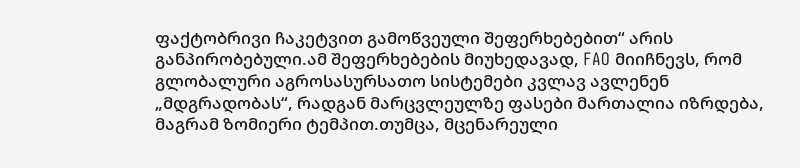ფაქტობრივი ჩაკეტვით გამოწვეული შეფერხებებით“ არის განპირობებული.ამ შეფერხებების მიუხედავად, FAO მიიჩნევს, რომ გლობალური აგროსასურსათო სისტემები კვლავ ავლენენ „მდგრადობას“, რადგან მარცვლეულზე ფასები მართალია იზრდება, მაგრამ ზომიერი ტემპით.თუმცა, მცენარეული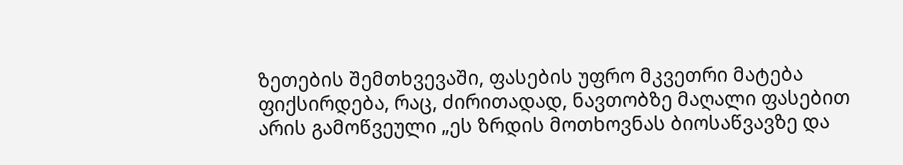ზეთების შემთხვევაში, ფასების უფრო მკვეთრი მატება ფიქსირდება, რაც, ძირითადად, ნავთობზე მაღალი ფასებით არის გამოწვეული „ეს ზრდის მოთხოვნას ბიოსაწვავზე და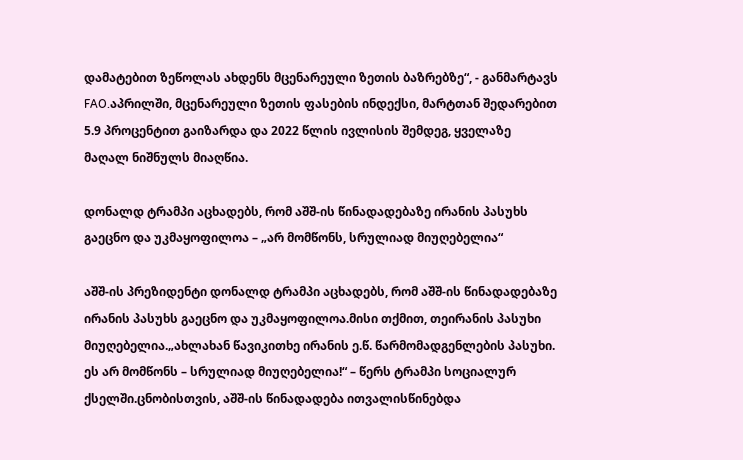დამატებით ზეწოლას ახდენს მცენარეული ზეთის ბაზრებზე“, - განმარტავს FAO.აპრილში, მცენარეული ზეთის ფასების ინდექსი, მარტთან შედარებით 5.9 პროცენტით გაიზარდა და 2022 წლის ივლისის შემდეგ, ყველაზე მაღალ ნიშნულს მიაღწია.

დონალდ ტრამპი აცხადებს, რომ აშშ-ის წინადადებაზე ირანის პასუხს გაეცნო და უკმაყოფილოა – „არ მომწონს, სრულიად მიუღებელია“

აშშ-ის პრეზიდენტი დონალდ ტრამპი აცხადებს, რომ აშშ-ის წინადადებაზე ირანის პასუხს გაეცნო და უკმაყოფილოა.მისი თქმით, თეირანის პასუხი მიუღებელია.„ახლახან წავიკითხე ირანის ე.წ. წარმომადგენლების პასუხი. ეს არ მომწონს – სრულიად მიუღებელია!“ – წერს ტრამპი სოციალურ ქსელში.ცნობისთვის, აშშ-ის წინადადება ითვალისწინებდა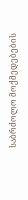საბრძოლო მოქმედებების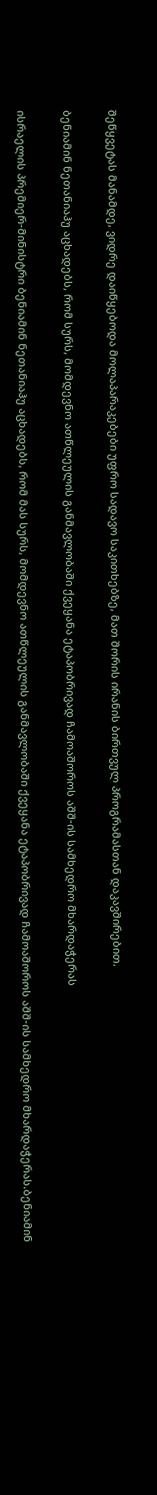შეწყვეტას მანამდე, ვიდრე დაიწყებოდა მოლაპარაკებები უფრო სადავო საკითხებზე, მათ შორის ირანის ბირთვულ პროგრამასთან დაკავშირებით.

ბენიამინ ნეთანიაჰუ აცხადებს, რომ სურს, მომდევნო ათწლეულის განმავლობაში ქვეყანა ეტაპობრივად ჩამოაშოროს აშშ-ის სამხედრო მხარდაჭერას

ისრაელის პრემიერ-მინისტრი ბენიამინ ნეთანიაჰუ აცხადებს, რომ მას სურს, მომდევნო ათწლეულის განმავლობაში ქვეყანა ეტაპობრივად ჩამოაშოროს აშშ-ის სამხედრო მხარდაჭერას.ბენიამინ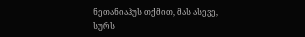ნეთანიაჰუს თქმით, მას ასევე, სურს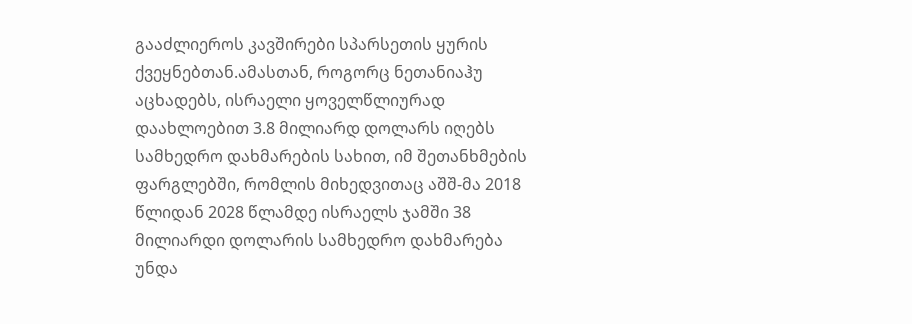გააძლიეროს კავშირები სპარსეთის ყურის ქვეყნებთან.ამასთან, როგორც ნეთანიაჰუ აცხადებს, ისრაელი ყოველწლიურად დაახლოებით 3.8 მილიარდ დოლარს იღებს სამხედრო დახმარების სახით, იმ შეთანხმების ფარგლებში, რომლის მიხედვითაც აშშ-მა 2018 წლიდან 2028 წლამდე ისრაელს ჯამში 38 მილიარდი დოლარის სამხედრო დახმარება უნდა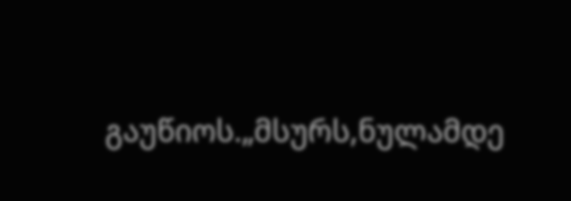გაუწიოს.„მსურს,ნულამდე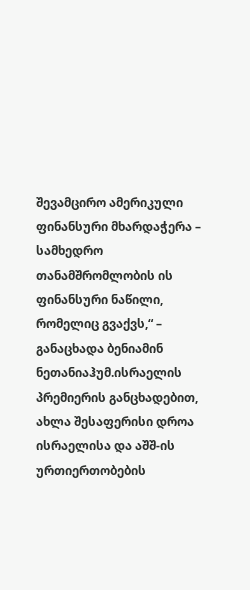შევამცირო ამერიკული ფინანსური მხარდაჭერა – სამხედრო თანამშრომლობის ის ფინანსური ნაწილი, რომელიც გვაქვს,“ – განაცხადა ბენიამინ ნეთანიაჰუმ.ისრაელის პრემიერის განცხადებით, ახლა შესაფერისი დროა ისრაელისა და აშშ-ის ურთიერთობების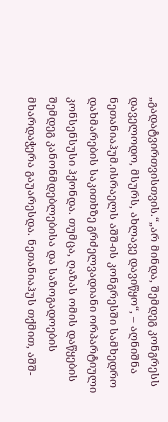„გადატვირთვისთვის.“„არ მინდა, შემდეგ კონგრესს დაველოდო, მსურს, ახლავე დავიწყო“, – აღნიშნა ნეთანიაჰუმ.ისრაელს აშშ-ის კონგრესში სამხედრო დახმარების საკითხზე გრძელვადიანი ორპარტიული კონსენსუსი ჰქონდა. თუმცა, ღაზას ომის დაწყების შემდეგ კანონმდებლებისა და საზოგადოების მხარდაჭერა გაუარესდა. ნეთანიაჰუს თქმით, აშშ-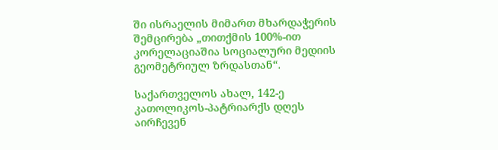ში ისრაელის მიმართ მხარდაჭერის შემცირება „თითქმის 100%-ით კორელაციაშია სოციალური მედიის გეომეტრიულ ზრდასთან“.

საქართველოს ახალ, 142-ე კათოლიკოს-პატრიარქს დღეს აირჩევენ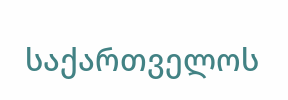საქართველოს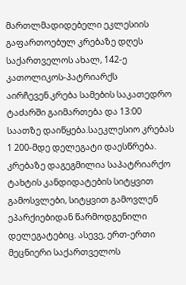მართლმადიდებელი ეკლესიის გაფართოებულ კრებაზე დღეს საქართველოს ახალ, 142-ე კათოლიკოს-პატრიარქს აირჩევენ.კრება სამების საკათედრო ტაძარში გაიმართება და 13:00 საათზე დაიწყება.საეკლესიო კრებას 1 200-მდე დელეგატი დაესწრება. კრებაზე დაგეგმილია საპატრიარქო ტახტის კანდიდატების სიტყვით გამოსვლები, სიტყვით გამოვლენ ეპარქიებიდან წარმოდგენილი დელეგატებიც. ასევე, ერთ-ერთი მეცნიერი საქართველოს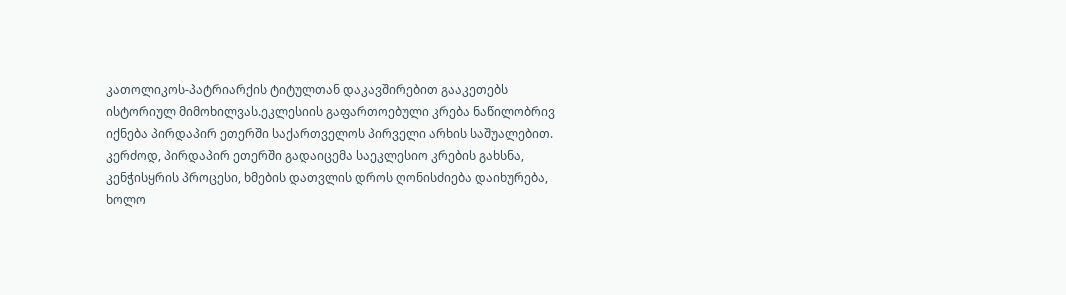კათოლიკოს-პატრიარქის ტიტულთან დაკავშირებით გააკეთებს ისტორიულ მიმოხილვას.ეკლესიის გაფართოებული კრება ნაწილობრივ იქნება პირდაპირ ეთერში საქართველოს პირველი არხის საშუალებით. კერძოდ, პირდაპირ ეთერში გადაიცემა საეკლესიო კრების გახსნა, კენჭისყრის პროცესი, ხმების დათვლის დროს ღონისძიება დაიხურება, ხოლო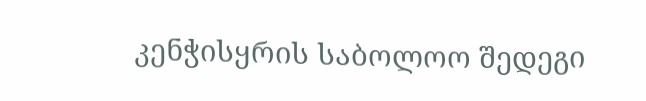კენჭისყრის საბოლოო შედეგი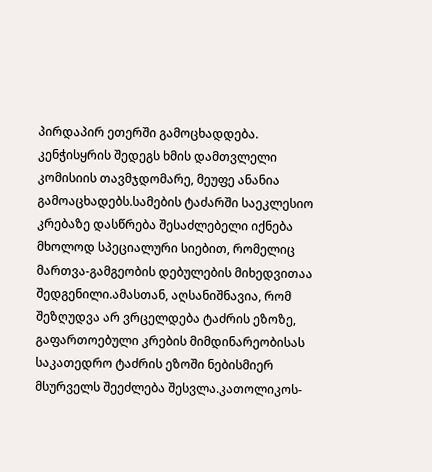პირდაპირ ეთერში გამოცხადდება. კენჭისყრის შედეგს ხმის დამთვლელი კომისიის თავმჯდომარე, მეუფე ანანია გამოაცხადებს.სამების ტაძარში საეკლესიო კრებაზე დასწრება შესაძლებელი იქნება მხოლოდ სპეციალური სიებით, რომელიც მართვა-გამგეობის დებულების მიხედვითაა შედგენილი.ამასთან, აღსანიშნავია, რომ შეზღუდვა არ ვრცელდება ტაძრის ეზოზე, გაფართოებული კრების მიმდინარეობისას საკათედრო ტაძრის ეზოში ნებისმიერ მსურველს შეეძლება შესვლა.კათოლიკოს-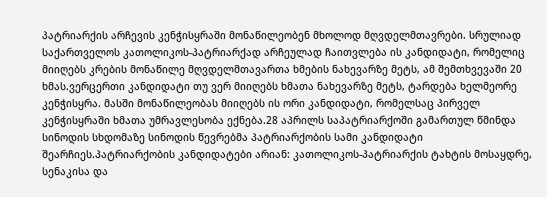პატრიარქის არჩევის კენჭისყრაში მონაწილეობენ მხოლოდ მღვდელმთავრები. სრულიად საქართველოს კათოლიკოს-პატრიარქად არჩეულად ჩაითვლება ის კანდიდატი, რომელიც მიიღებს კრების მონაწილე მღვდელმთავართა ხმების ნახევარზე მეტს, ამ შემთხვევაში 20 ხმას.ვერცერთი კანდიდატი თუ ვერ მიიღებს ხმათა ნახევარზე მეტს, ტარდება ხელმეორე კენჭისყრა. მასში მონაწილეობას მიიღებს ის ორი კანდიდატი, რომელსაც პირველ კენჭისყრაში ხმათა უმრავლესობა ექნება.28 აპრილს საპატრიარქოში გამართულ წმინდა სინოდის სხდომაზე სინოდის წევრებმა პატრიარქობის სამი კანდიდატი შეარჩიეს.პატრიარქობის კანდიდატები არიან: კათოლიკოს-პატრიარქის ტახტის მოსაყდრე, სენაკისა და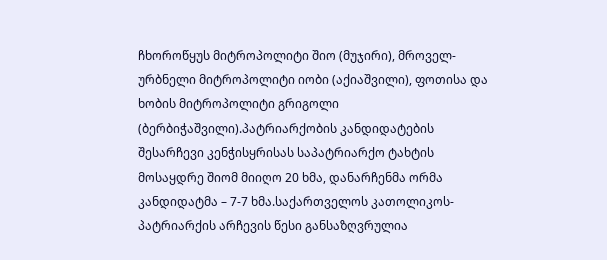ჩხოროწყუს მიტროპოლიტი შიო (მუჯირი), მროველ-ურბნელი მიტროპოლიტი იობი (აქიაშვილი), ფოთისა და ხობის მიტროპოლიტი გრიგოლი (ბერბიჭაშვილი).პატრიარქობის კანდიდატების შესარჩევი კენჭისყრისას საპატრიარქო ტახტის მოსაყდრე შიომ მიიღო 20 ხმა, დანარჩენმა ორმა კანდიდატმა – 7-7 ხმა.საქართველოს კათოლიკოს-პატრიარქის არჩევის წესი განსაზღვრულია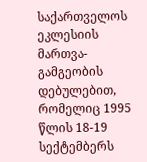საქართველოს ეკლესიის მართვა-გამგეობის დებულებით, რომელიც 1995 წლის 18-19 სექტემბერს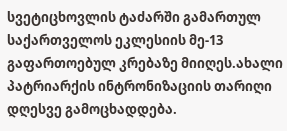სვეტიცხოვლის ტაძარში გამართულ საქართველოს ეკლესიის მე-13 გაფართოებულ კრებაზე მიიღეს.ახალი პატრიარქის ინტრონიზაციის თარიღი დღესვე გამოცხადდება.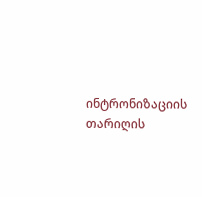ინტრონიზაციის თარიღის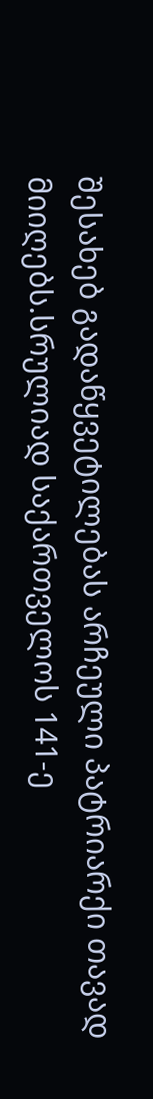შესახებ გადაწყვეტილებას არჩეული პატრიარქი თავად მიიღებს.სრულიად საქართველოს 141-ე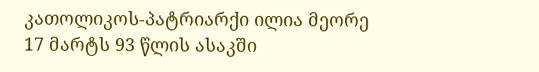კათოლიკოს-პატრიარქი ილია მეორე 17 მარტს 93 წლის ასაკში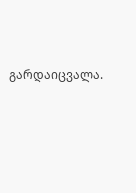გარდაიცვალა.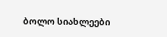ბოლო სიახლეები